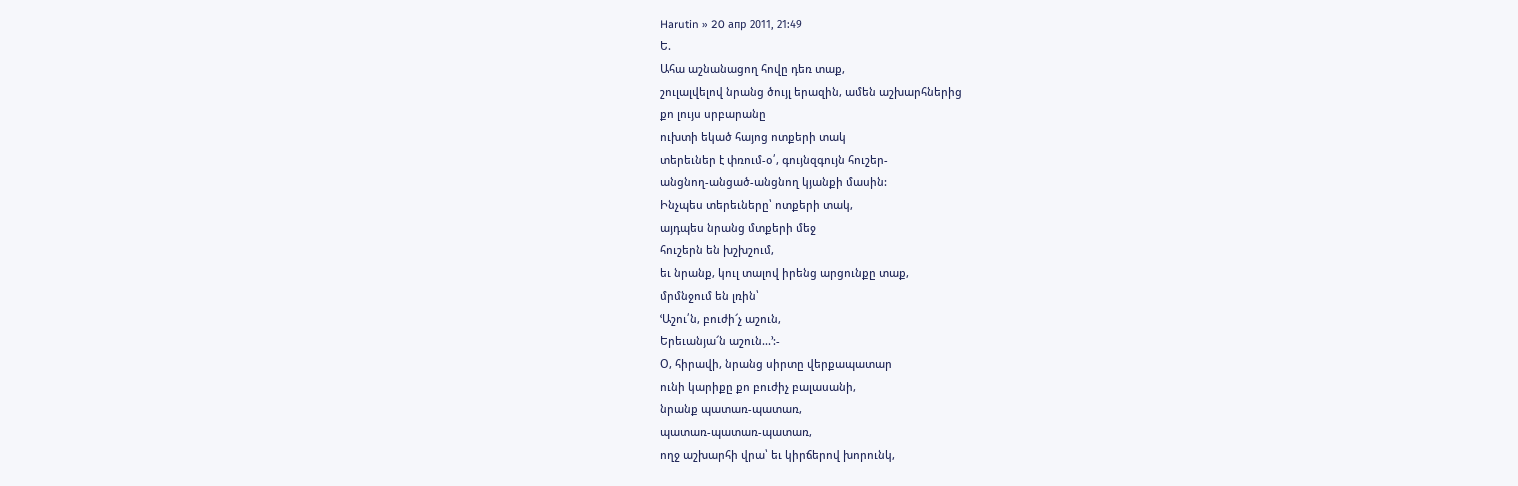Harutin » 20 апр 2011, 21:49
Ե.
Ահա աշնանացող հովը դեռ տաք,
շուլալվելով նրանց ծույլ երազին, ամեն աշխարհներից
քո լույս սրբարանը
ուխտի եկած հայոց ոտքերի տակ
տերեւներ է փռում-օ՛, գույնզգույն հուշեր-
անցնող-անցած-անցնող կյանքի մասին:
Ինչպես տերեւները՝ ոտքերի տակ,
այդպես նրանց մտքերի մեջ
հուշերն են խշխշում,
եւ նրանք, կուլ տալով իրենց արցունքը տաք,
մրմնջում են լռին՝
ՙԱշու՛ն, բուժի՜չ աշուն,
Երեւանյա՜ն աշուն...՚:-
Օ, հիրավի, նրանց սիրտը վերքապատար
ունի կարիքը քո բուժիչ բալասանի,
նրանք պատառ-պատառ,
պատառ-պատառ-պատառ,
ողջ աշխարհի վրա՝ եւ կիրճերով խորունկ,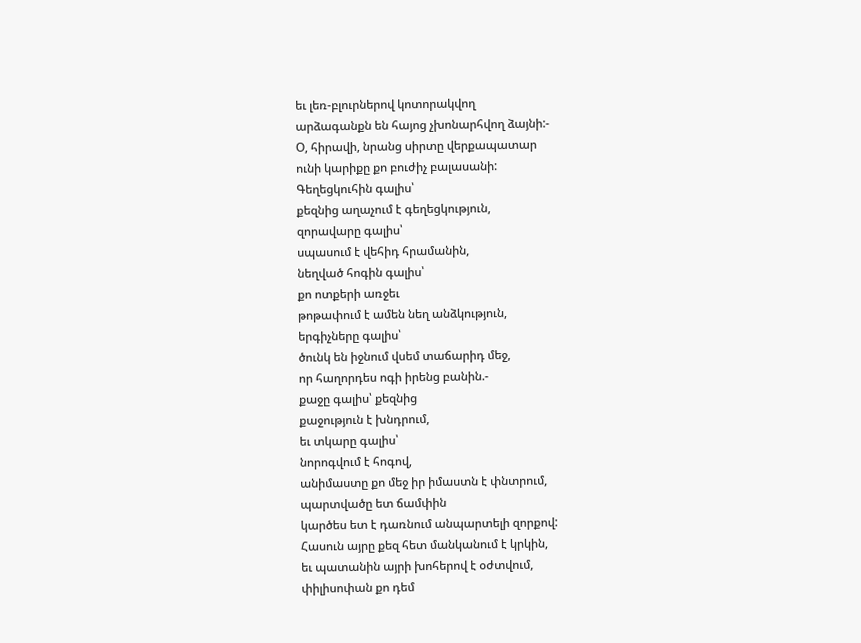եւ լեռ-բլուրներով կոտորակվող
արձագանքն են հայոց չխոնարհվող ձայնի:-
Օ, հիրավի, նրանց սիրտը վերքապատար
ունի կարիքը քո բուժիչ բալասանի:
Գեղեցկուհին գալիս՝
քեզնից աղաչում է գեղեցկություն,
զորավարը գալիս՝
սպասում է վեհիդ հրամանին,
նեղված հոգին գալիս՝
քո ոտքերի առջեւ
թոթափում է ամեն նեղ անձկություն,
երգիչները գալիս՝
ծունկ են իջնում վսեմ տաճարիդ մեջ,
որ հաղորդես ոգի իրենց բանին.-
քաջը գալիս՝ քեզնից
քաջություն է խնդրում,
եւ տկարը գալիս՝
նորոգվում է հոգով,
անիմաստը քո մեջ իր իմաստն է փնտրում,
պարտվածը ետ ճամփին
կարծես ետ է դառնում անպարտելի զորքով:
Հասուն այրը քեզ հետ մանկանում է կրկին,
եւ պատանին այրի խոհերով է օժտվում,
փիլիսոփան քո դեմ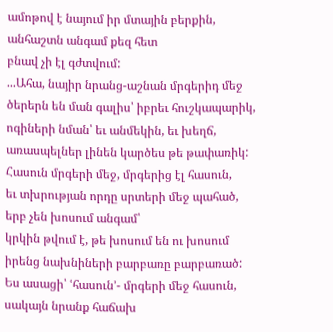ամոթով է նայում իր մտային բերքին,
անհաշտն անգամ քեզ հետ
բնավ չի էլ գժտվում:
...Ահա, նայիր նրանց-աշնան մրգերիդ մեջ
ծերերն են ման գալիս՝ իբրեւ հուշկապարիկ,
ոգիների նման՝ եւ անմեկին, եւ խեղճ,
առասպելներ լինեն կարծես թե թափառիկ:
Հասուն մրգերի մեջ, մրգերից էլ հասուն,
եւ տխրության որդը սրտերի մեջ պահած,
երբ չեն խոսում անգամ՝
կրկին թվում է, թե խոսում են ու խոսում
իրենց նախնիների բարբառը բարբառած:
Ես ասացի՝ ՙհասուն՚- մրգերի մեջ հասուն,
սակայն նրանք հաճախ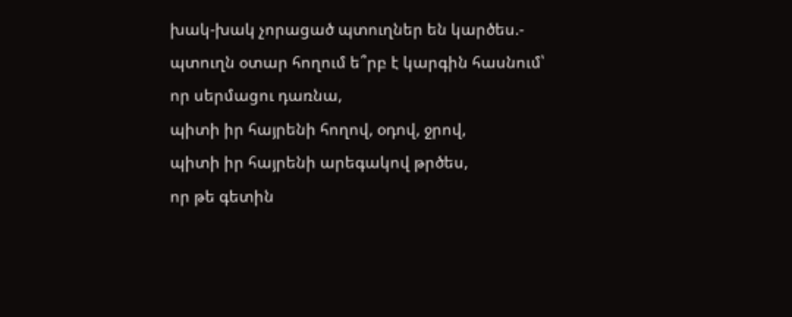խակ-խակ չորացած պտուղներ են կարծես.-
պտուղն օտար հողում ե՞րբ է կարգին հասնում՝
որ սերմացու դառնա,
պիտի իր հայրենի հողով, օդով, ջրով,
պիտի իր հայրենի արեգակով թրծես,
որ թե գետին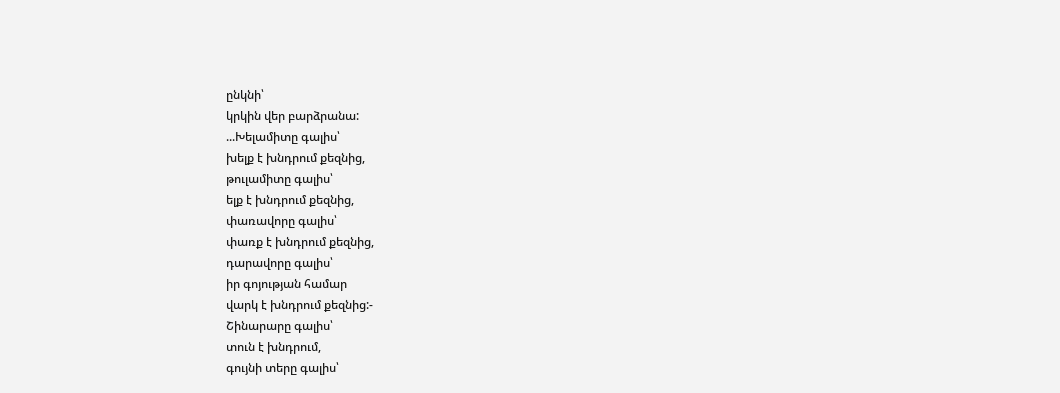ընկնի՝
կրկին վեր բարձրանա:
...Խելամիտը գալիս՝
խելք է խնդրում քեզնից,
թուլամիտը գալիս՝
ելք է խնդրում քեզնից,
փառավորը գալիս՝
փառք է խնդրում քեզնից,
դարավորը գալիս՝
իր գոյության համար
վարկ է խնդրում քեզնից:-
Շինարարը գալիս՝
տուն է խնդրում,
գույնի տերը գալիս՝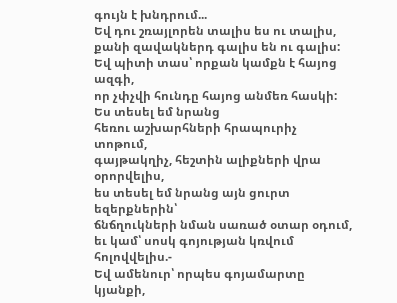գույն է խնդրում...
Եվ դու շռայլորեն տալիս ես ու տալիս,
քանի զավակներդ գալիս են ու գալիս:
Եվ պիտի տաս՝ որքան կամքն է հայոց ազգի,
որ չփչվի հունդը հայոց անմեռ հասկի:
Ես տեսել եմ նրանց
հեռու աշխարհների հրապուրիչ տոթում,
գայթակղիչ, հեշտին ալիքների վրա
օրորվելիս,
ես տեսել եմ նրանց այն ցուրտ եզերքներին՝
ճնճղուկների նման սառած օտար օդում,
եւ կամ՝ սոսկ գոյության կռվում հոլովվելիս.-
Եվ ամենուր՝ որպես գոյամարտը կյանքի,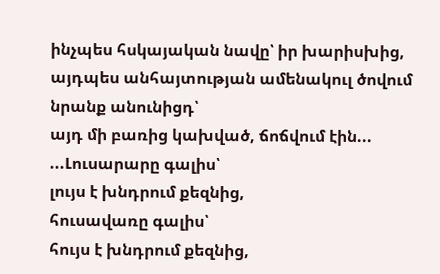ինչպես հսկայական նավը՝ իր խարիսխից,
այդպես անհայտության ամենակուլ ծովում
նրանք անունիցդ՝
այդ մի բառից կախված, ճոճվում էին...
...Լուսարարը գալիս՝
լույս է խնդրում քեզնից,
հուսավառը գալիս՝
հույս է խնդրում քեզնից,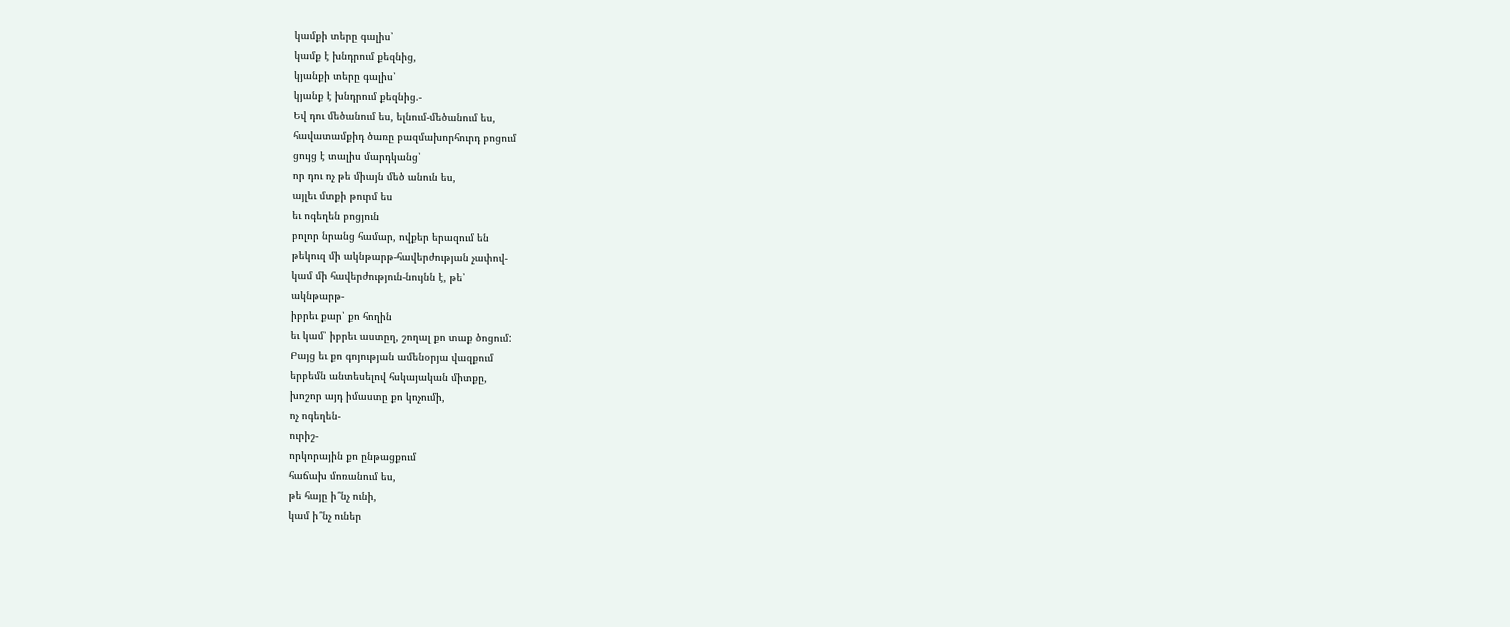կամքի տերը գալիս՝
կամք է խնդրում քեզնից,
կյանքի տերը գալիս՝
կյանք է խնդրում քեզնից.-
Եվ դու մեծանում ես, ելնում-մեծանում ես,
հավատամքիդ ծառը բազմախորհուրդ բոցում
ցույց է տալիս մարդկանց՝
որ դու ոչ թե միայն մեծ անուն ես,
այլեւ մտքի թուրմ ես
եւ ոգեղեն բոցյուն
բոլոր նրանց համար, ովքեր երազում են
թեկուզ մի ակնթարթ-հավերժության չափով-
կամ մի հավերժություն-նույնն է, թե՝
ակնթարթ-
իբրեւ քար՝ քո հողին
եւ կամ՝ իբրեւ աստըղ, շողալ քո տաք ծոցում:
Բայց եւ քո գոյության ամենօրյա վազքում
երբեմն անտեսելով հսկայական միտքը,
խոշոր այդ իմաստը քո կոչումի,
ոչ ոգեղեն-
ուրիշ-
որկորային քո ընթացքում
հաճախ մոռանում ես,
թե հայը ի՞նչ ունի,
կամ ի՞նչ ուներ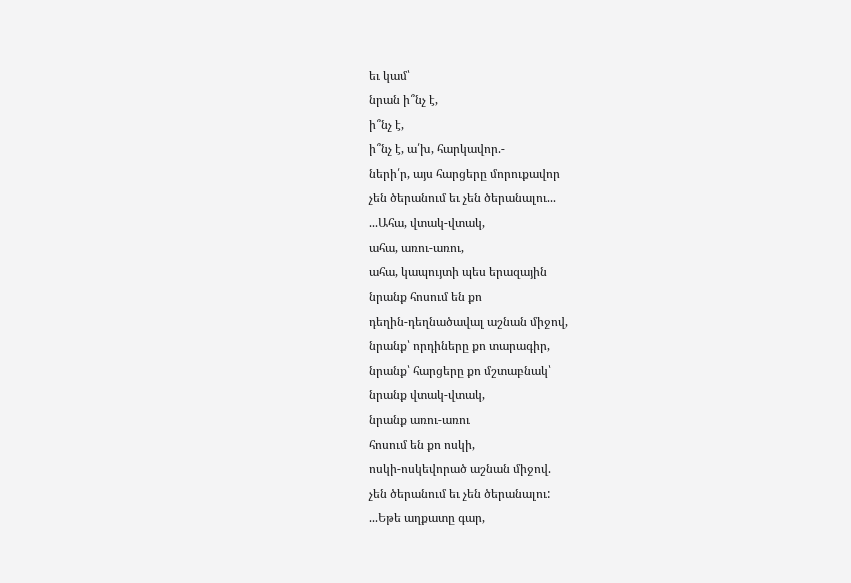եւ կամ՝
նրան ի՞նչ է,
ի՞նչ է,
ի՞նչ է, ա՛խ, հարկավոր.-
ների՛ր, այս հարցերը մորուքավոր
չեն ծերանում եւ չեն ծերանալու...
...Ահա, վտակ-վտակ,
ահա, առու-առու,
ահա, կապույտի պես երազային
նրանք հոսում են քո
դեղին-դեղնածավալ աշնան միջով,
նրանք՝ որդիները քո տարագիր,
նրանք՝ հարցերը քո մշտաբնակ՝
նրանք վտակ-վտակ,
նրանք առու-առու
հոսում են քո ոսկի,
ոսկի-ոսկեվորած աշնան միջով.
չեն ծերանում եւ չեն ծերանալու:
...Եթե աղքատը գար,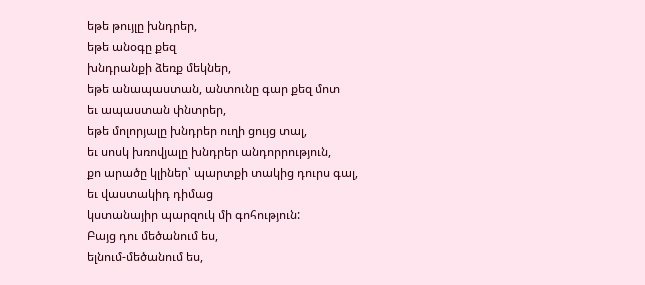եթե թույլը խնդրեր,
եթե անօգը քեզ
խնդրանքի ձեռք մեկներ,
եթե անապաստան, անտունը գար քեզ մոտ
եւ ապաստան փնտրեր,
եթե մոլորյալը խնդրեր ուղի ցույց տալ,
եւ սոսկ խռովյալը խնդրեր անդորրություն,
քո արածը կլիներ՝ պարտքի տակից դուրս գալ,
եւ վաստակիդ դիմաց
կստանայիր պարզուկ մի գոհություն:
Բայց դու մեծանում ես,
ելնում-մեծանում ես,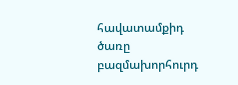հավատամքիդ ծառը բազմախորհուրդ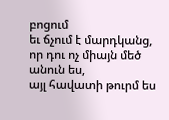բոցում
եւ ճչում է մարդկանց,
որ դու ոչ միայն մեծ անուն ես,
այլ հավատի թուրմ ես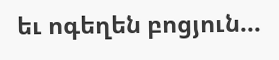եւ ոգեղեն բոցյուն...